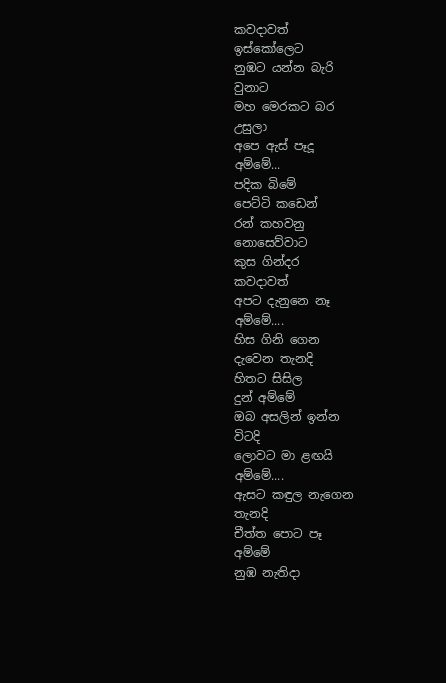කවදාවත්
ඉස්කෝලෙට
නුඹට යන්න බැරි
වුනාට
මහ මෙරකට බර
උසුලා
අපෙ ඇස් පෑදූ
අම්මේ...
පදික බිමේ
පෙට්ටි කඩෙන්
රන් කහවනු
නොසෙව්වාට
කුස ගින්දර
කවදාවත්
අපට දැනුනෙ නෑ
අම්මේ....
හිස ගිනි ගෙන
දැවෙන තැනදි
හිතට සිසිල
දුන් අම්මේ
ඔබ අසලින් ඉන්න
විටදි
ලොවට මා ළඟයි
අම්මේ....
ඇසට කඳුල නැගෙන
තැනදි
චීත්ත පොට පෑ
අම්මේ
නුඹ නැතිදා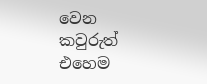වෙන
කවුරුත්
එහෙම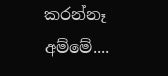කරන්නෑ
අම්මේ....